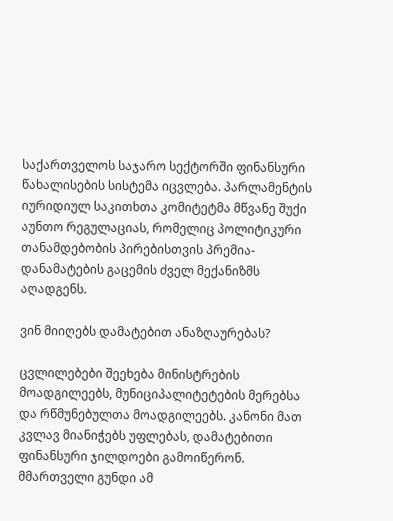საქართველოს საჯარო სექტორში ფინანსური წახალისების სისტემა იცვლება. პარლამენტის იურიდიულ საკითხთა კომიტეტმა მწვანე შუქი აუნთო რეგულაციას, რომელიც პოლიტიკური თანამდებობის პირებისთვის პრემია-დანამატების გაცემის ძველ მექანიზმს აღადგენს.

ვინ მიიღებს დამატებით ანაზღაურებას?

ცვლილებები შეეხება მინისტრების მოადგილეებს, მუნიციპალიტეტების მერებსა და რწმუნებულთა მოადგილეებს. კანონი მათ კვლავ მიანიჭებს უფლებას, დამატებითი ფინანსური ჯილდოები გამოიწერონ. მმართველი გუნდი ამ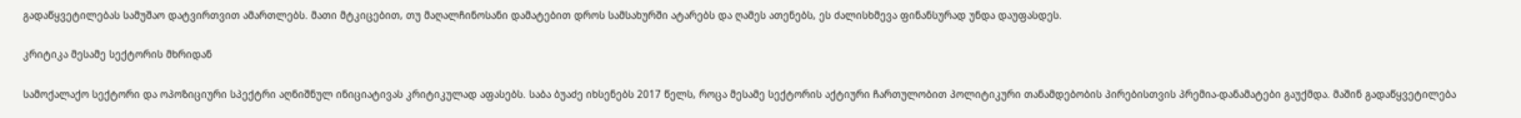გადაწყვეტილებას სამუშაო დატვირთვით ამართლებს. მათი მტკიცებით, თუ მაღალჩინოსანი დამატებით დროს სამსახურში ატარებს და ღამეს ათენებს, ეს ძალისხმევა ფინანსურად უნდა დაუფასდეს.

კრიტიკა მესამე სექტორის მხრიდან

სამოქალაქო სექტორი და ოპოზიციური სპექტრი აღნიშნულ ინიციატივას კრიტიკულად აფასებს. საბა ბუაძე იხსენებს 2017 წელს, როცა მესამე სექტორის აქტიური ჩართულობით პოლიტიკური თანამდებობის პირებისთვის პრემია-დანამატები გაუქმდა. მაშინ გადაწყვეტილება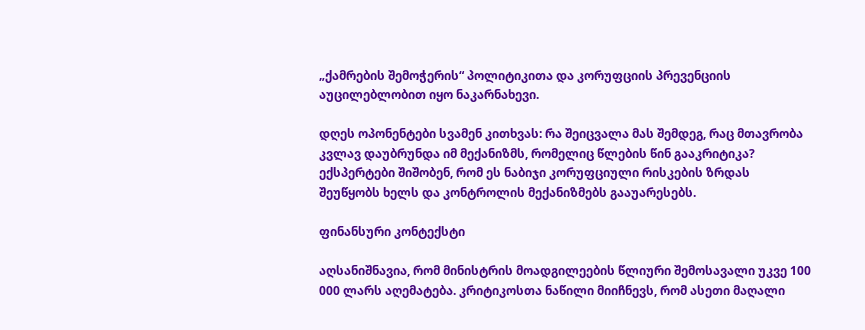„ქამრების შემოჭერის“ პოლიტიკითა და კორუფციის პრევენციის აუცილებლობით იყო ნაკარნახევი.

დღეს ოპონენტები სვამენ კითხვას: რა შეიცვალა მას შემდეგ, რაც მთავრობა კვლავ დაუბრუნდა იმ მექანიზმს, რომელიც წლების წინ გააკრიტიკა? ექსპერტები შიშობენ, რომ ეს ნაბიჯი კორუფციული რისკების ზრდას შეუწყობს ხელს და კონტროლის მექანიზმებს გააუარესებს.

ფინანსური კონტექსტი

აღსანიშნავია, რომ მინისტრის მოადგილეების წლიური შემოსავალი უკვე 100 000 ლარს აღემატება. კრიტიკოსთა ნაწილი მიიჩნევს, რომ ასეთი მაღალი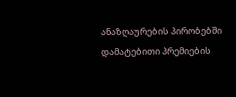ანაზღაურების პირობებში დამატებითი პრემიების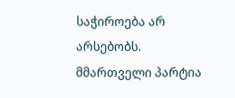საჭიროება არ არსებობს. მმართველი პარტია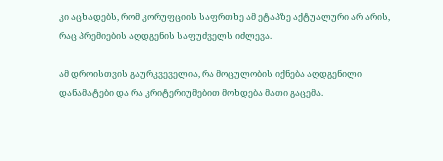კი აცხადებს, რომ კორუფციის საფრთხე ამ ეტაპზე აქტუალური არ არის, რაც პრემიების აღდგენის საფუძველს იძლევა.

ამ დროისთვის გაურკვეველია, რა მოცულობის იქნება აღდგენილი დანამატები და რა კრიტერიუმებით მოხდება მათი გაცემა.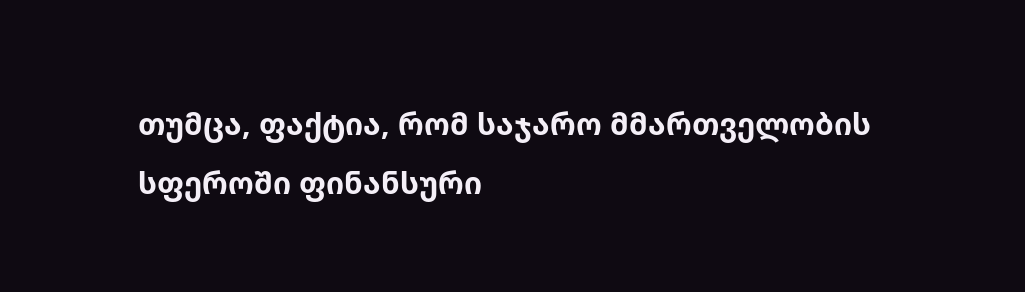თუმცა, ფაქტია, რომ საჯარო მმართველობის სფეროში ფინანსური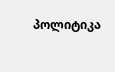პოლიტიკა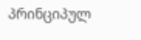პრინციპულ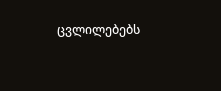ცვლილებებს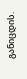განიცდის.